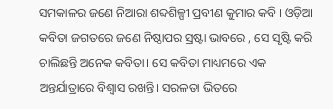ସମକାଳର ଜଣେ ନିଆରା ଶବ୍ଦଶିଳ୍ପୀ ପ୍ରବୀଣ କୁମାର କବି । ଓଡ଼ିଆ କବିତା ଜଗତରେ ଜଣେ ନିଷ୍ଠାପର ସ୍ରଷ୍ଟା ଭାବରେ , ସେ ସୃଷ୍ଟି କରି ଚାଲିଛନ୍ତି ଅନେକ କବିତା। ସେ କବିତା ମାଧ୍ୟମରେ ଏକ ଅନ୍ତର୍ଯାତ୍ରାରେ ବିଶ୍ୱାସ ରଖନ୍ତି। ସରଳତା ଭିତରେ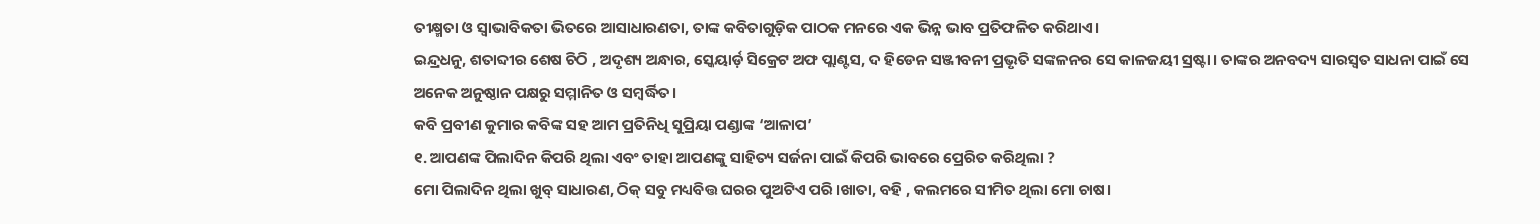ତୀକ୍ଷ୍ମତା ଓ ସ୍ୱାଭାବିକତା ଭିତରେ ଆସାଧାରଣତା, ତାଙ୍କ କବିତାଗୁଡ଼ିକ ପାଠକ ମନରେ ଏକ ଭିନ୍ନ ଭାବ ପ୍ରତିଫଳିତ କରିଥାଏ।
ଇନ୍ଦ୍ରଧନୁ, ଶତାବ୍ଦୀର ଶେଷ ଚିଠି , ଅଦୃଶ୍ୟ ଅନ୍ଧାର, ସ୍କେୟାର୍ଡ଼ ସିକ୍ରେଟ ଅଫ ପ୍ଲାଣ୍ଟସ, ଦ ହିଡେନ ସଞ୍ଜୀବନୀ ପ୍ରଭୃତି ସଙ୍କଳନର ସେ କାଳଜୟୀ ସ୍ରଷ୍ଟା। ତାଙ୍କର ଅନବଦ୍ୟ ସାରସ୍ୱତ ସାଧନା ପାଇଁ ସେ ଅନେକ ଅନୁଷ୍ଠାନ ପକ୍ଷରୁ ସମ୍ମାନିତ ଓ ସମ୍ବର୍ଦ୍ଧିତ।
କବି ପ୍ରବୀଣ କୁମାର କବିଙ୍କ ସହ ଆମ ପ୍ରତିନିଧି ସୁପ୍ରିୟା ପଣ୍ଡାଙ୍କ ‘ଆଳାପ’
୧. ଆପଣଙ୍କ ପିଲାଦିନ କିପରି ଥିଲା ଏବଂ ତାହା ଆପଣଙ୍କୁ ସାହିତ୍ୟ ସର୍ଜନା ପାଇଁ କିପରି ଭାବରେ ପ୍ରେରିତ କରିଥିଲା ?
ମୋ ପିଲାଦିନ ଥିଲା ଖୁବ୍ ସାଧାରଣ, ଠିକ୍ ସବୁ ମଧ୍ୟବିତ୍ତ ଘରର ପୁଅଟିଏ ପରି ।ଖାତା, ବହି , କଲମରେ ସୀମିତ ଥିଲା ମୋ ଚାଷ।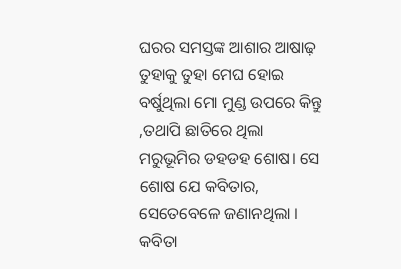ଘରର ସମସ୍ତଙ୍କ ଆଶାର ଆଷାଢ଼ ତୁହାକୁ ତୁହା ମେଘ ହୋଇ ବର୍ଷୁଥିଲା ମୋ ମୁଣ୍ଡ ଉପରେ କିନ୍ତୁ ,ତଥାପି ଛାତିରେ ଥିଲା ମରୁଭୂମିର ଡହଡହ ଶୋଷ। ସେ ଶୋଷ ଯେ କବିତାର, ସେତେବେଳେ ଜଣାନଥିଲା । କବିତା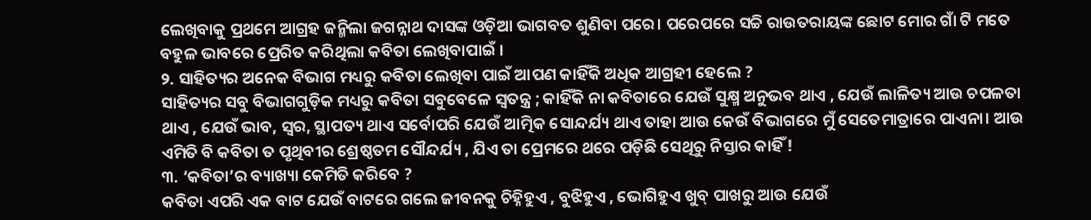ଲେଖିବାକୁ ପ୍ରଥମେ ଆଗ୍ରହ ଜନ୍ମିଲା ଜଗନ୍ନାଥ ଦାସଙ୍କ ଓଡ଼ିଆ ଭାଗବତ ଶୁଣିବା ପରେ। ପରେପରେ ସଚ୍ଚି ରାଉତରାୟଙ୍କ ଛୋଟ ମୋର ଗାଁ ଟି ମତେ ବହୁଳ ଭାବରେ ପ୍ରେରିତ କରିଥିଲା କବିତା ଲେଖିବାପାଇଁ ।
୨. ସାହିତ୍ୟର ଅନେକ ବିଭାଗ ମଧ୍ୟରୁ କବିତା ଲେଖିବା ପାଇଁ ଆପଣ କାହିଁକି ଅଧିକ ଆଗ୍ରହୀ ହେଲେ ?
ସାହିତ୍ୟର ସବୁ ବିଭାଗଗୁଡ଼ିକ ମଧ୍ୟରୁ କବିତା ସବୁବେଳେ ସ୍ଵତନ୍ତ୍ର ; କାହିଁକି ନା କବିତାରେ ଯେଉଁ ସୁକ୍ଷ୍ମ ଅନୁଭବ ଥାଏ , ଯେଉଁ ଲାଳିତ୍ୟ ଆଉ ଚପଳତା ଥାଏ , ଯେଉଁ ଭାବ, ସ୍ୱର, ସ୍ଥାପତ୍ୟ ଥାଏ ସର୍ବୋପରି ଯେଉଁ ଆତ୍ମିକ ସୋନ୍ଦର୍ଯ୍ୟ ଥାଏ ତାହା ଆଉ କେଉଁ ବିଭାଗରେ ମୁଁ ସେତେମାତ୍ରାରେ ପାଏନା। ଆଉ ଏମିତି ବି କବିତା ତ ପୃଥିବୀର ଶ୍ରେଷ୍ଠତମ ସୌନ୍ଦର୍ଯ୍ୟ , ଯିଏ ତା ପ୍ରେମରେ ଥରେ ପଡ଼ିଛି ସେଥିରୁ ନିସ୍ତାର କାହିଁ !
୩. ‘କବିତା’ର ବ୍ୟାଖ୍ୟା କେମିତି କରିବେ ?
କବିତା ଏପରି ଏକ ବାଟ ଯେଉଁ ବାଟରେ ଗଲେ ଜୀବନକୁ ଚିହ୍ନିହୁଏ , ବୁଝିହୁଏ , ଭୋଗିହୁଏ ଖୁବ୍ ପାଖରୁ ଆଉ ଯେଉଁ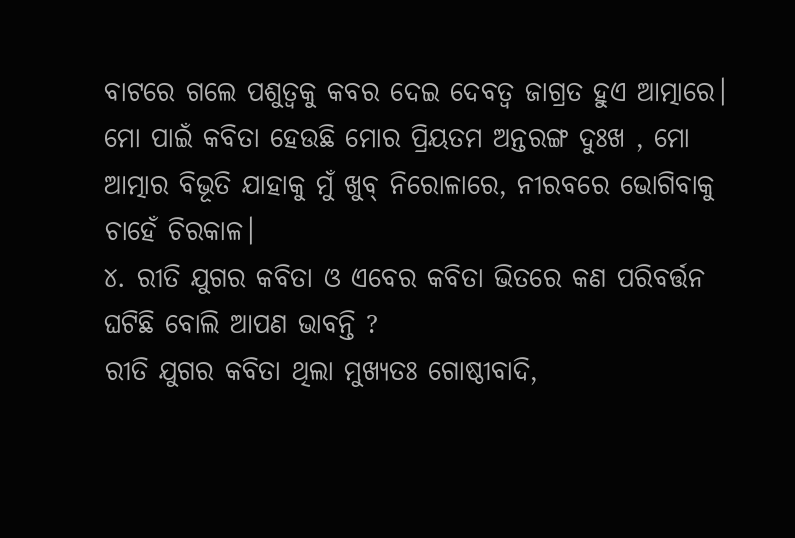ବାଟରେ ଗଲେ ପଶୁତ୍ୱକୁ କବର ଦେଇ ଦେବତ୍ଵ ଜାଗ୍ରତ ହୁଏ ଆତ୍ମାରେ। ମୋ ପାଇଁ କବିତା ହେଉଛି ମୋର ପ୍ରିୟତମ ଅନ୍ତରଙ୍ଗ ଦୁଃଖ , ମୋ ଆତ୍ମାର ବିଭୂତି ଯାହାକୁ ମୁଁ ଖୁବ୍ ନିରୋଳାରେ, ନୀରବରେ ଭୋଗିବାକୁ ଚାହେଁ ଚିରକାଳ।
୪. ରୀତି ଯୁଗର କବିତା ଓ ଏବେର କବିତା ଭିତରେ କଣ ପରିବର୍ତ୍ତନ ଘଟିଛି ବୋଲି ଆପଣ ଭାବନ୍ତି ?
ରୀତି ଯୁଗର କବିତା ଥିଲା ମୁଖ୍ୟତଃ ଗୋଷ୍ଠୀବାଦି,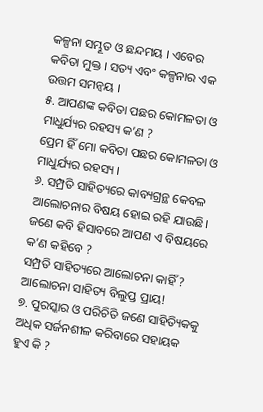କଳ୍ପନା ସମ୍ଭୂତ ଓ ଛନ୍ଦମୟ । ଏବେର କବିତା ମୁକ୍ତ । ସତ୍ୟ ଏବଂ କଳ୍ପନାର ଏକ ଉତ୍ତମ ସମନ୍ୱୟ ।
୫. ଆପଣଙ୍କ କବିତା ପଛର କୋମଳତା ଓ ମାଧୁର୍ଯ୍ୟର ରହସ୍ୟ କ’ଣ ?
ପ୍ରେମ ହିଁ ମୋ କବିତା ପଛର କୋମଳତା ଓ ମାଧୁର୍ଯ୍ୟର ରହସ୍ୟ ।
୬. ସମ୍ପ୍ରତି ସାହିତ୍ୟରେ କାବ୍ୟଗ୍ରନ୍ଥ କେବଳ ଆଲୋଚନାର ବିଷୟ ହୋଇ ରହି ଯାଉଛି। ଜଣେ କବି ହିସାବରେ ଆପଣ ଏ ବିଷୟରେ କ’ଣ କହିବେ ?
ସମ୍ପ୍ରତି ସାହିତ୍ୟରେ ଆଲୋଚନା କାହିଁ ? ଆଲୋଚନା ସାହିତ୍ୟ ବିଲୁପ୍ତ ପ୍ରାୟ!
୭. ପୁରସ୍କାର ଓ ପରିଚିତି ଜଣେ ସାହିତ୍ୟିକକୁ ଅଧିକ ସର୍ଜନଶୀଳ କରିବାରେ ସହାୟକ ହୁଏ କି ?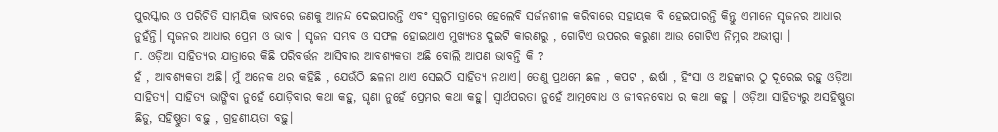ପୁରସ୍କାର ଓ ପରିଚିତି ସାମୟିକ ଭାବରେ ଜଣକୁ ଆନନ୍ଦ ଦେଇପାରନ୍ତି ଏବଂ ସ୍ୱଳ୍ପମାତ୍ରାରେ ହେଲେବି ସର୍ଜନଶୀଳ କରିବାରେ ସହାୟକ ବି ହେଇପାରନ୍ତି କିନ୍ତୁ ଏମାନେ ସୃଜନର ଆଧାର ନୁହଁନ୍ତି। ସୃଜନର ଆଧାର ପ୍ରେମ ଓ ଭାବ । ସୃଜନ ସମ୍ଭବ ଓ ସଫଳ ହୋଇଥାଏ ମୁଖ୍ୟତଃ ଦୁଇଟି କାରଣରୁ , ଗୋଟିଏ ଉପରର କରୁଣା ଆଉ ଗୋଟିଏ ନିମ୍ନର ଅଭୀପ୍ସା ।
୮. ଓଡ଼ିଆ ସାହିତ୍ୟର ଯାତ୍ରାରେ କିଛି ପରିବର୍ତ୍ତନ ଆସିବାର ଆବଶ୍ୟକତା ଅଛି ବୋଲି ଆପଣ ଭାବନ୍ତି କି ?
ହଁ , ଆବଶ୍ୟକତା ଅଛି। ମୁଁ ଅନେକ ଥର କହିଛି , ଯେଉଁଠି ଛଳନା ଥାଏ ସେଇଠି ସାହିତ୍ୟ ନଥାଏ। ତେଣୁ ପ୍ରଥମେ ଛଳ , କପଟ , ଈର୍ଷା , ହିଂସା ଓ ଅହଙ୍କାର ଠୁ ଦୂରେଇ ରହୁ ଓଡ଼ିଆ ସାହିତ୍ୟ। ସାହିତ୍ୟ ଭାଙ୍ଗିବା ନୁହେଁ ଯୋଡ଼ିବାର କଥା କହୁ, ଘୃଣା ନୁହେଁ ପ୍ରେମର କଥା କହୁ। ସ୍ୱାର୍ଥପରତା ନୁହେଁ ଆତ୍ମବୋଧ ଓ ଜୀବନବୋଧ ର କଥା କହୁ । ଓଡ଼ିଆ ସାହିତ୍ୟରୁ ଅସହିଷ୍ଣୁତା ଛିଡୁ, ସହିଷ୍ଣୁତା ବଢ଼ୁ , ଗ୍ରହଣୀୟତା ବଢ଼ୁ।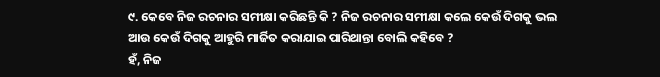୯. କେବେ ନିଜ ରଚନାର ସମୀକ୍ଷା କରିଛନ୍ତି କି ? ନିଜ ରଚନାର ସମୀକ୍ଷା କଲେ କେଉଁ ଦିଗକୁ ଭଲ ଆଉ କେଉଁ ଦିଗକୁ ଆହୁରି ମାର୍ଜିତ କରାଯାଇ ପାରିଥାନ୍ତା ବୋଲି କହିବେ ?
ହଁ, ନିଜ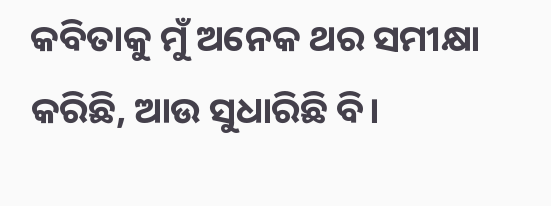କବିତାକୁ ମୁଁ ଅନେକ ଥର ସମୀକ୍ଷା କରିଛି, ଆଉ ସୁଧାରିଛି ବି।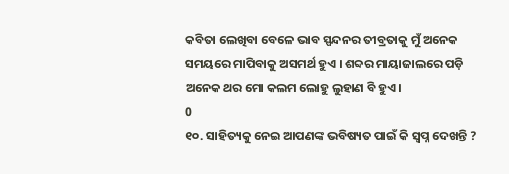କବିତା ଲେଖିବା ବେଳେ ଭାବ ସ୍ପନ୍ଦନର ତୀବ୍ରତାକୁ ମୁଁ ଅନେକ ସମୟରେ ମାପିବାକୁ ଅସମର୍ଥ ହୁଏ । ଶବ୍ଦର ମାୟାଜାଲରେ ପଡ଼ି ଅନେକ ଥର ମୋ କଲମ ଲୋହୁ ଲୁହାଣ ବି ହୁଏ।
0
୧୦. ସାହିତ୍ୟକୁ ନେଇ ଆପଣଙ୍କ ଭବିଷ୍ୟତ ପାଇଁ କି ସ୍ୱପ୍ନ ଦେଖନ୍ତି ?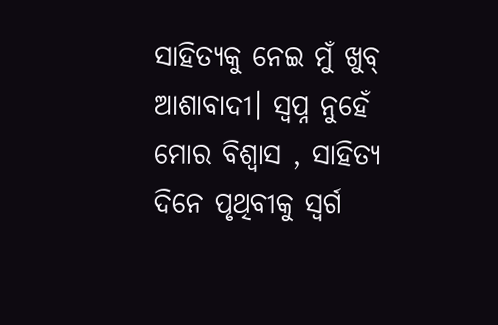ସାହିତ୍ୟକୁ ନେଇ ମୁଁ ଖୁବ୍ ଆଶାବାଦୀ। ସ୍ବପ୍ନ ନୁହେଁ ମୋର ବିଶ୍ୱାସ , ସାହିତ୍ୟ ଦିନେ ପୃଥିବୀକୁ ସ୍ବର୍ଗ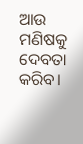ଆଉ ମଣିଷକୁ ଦେବତା କରିବ।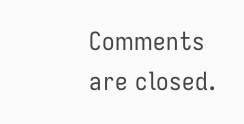Comments are closed.